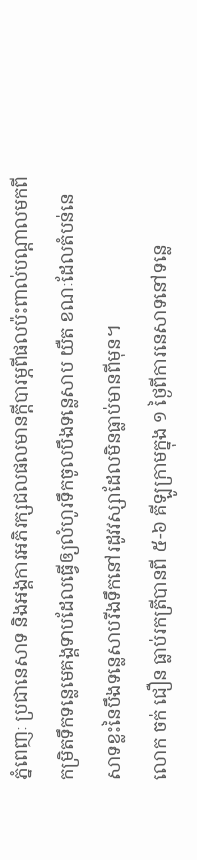ភ្នំពេញៈ ប្រជានេសាទ និងអង្គការអភិរក្សជលផលមានក្ដីបារម្ភពីផលប៉ះពាល់បណ្ដាលមកពីកម្រិតទឹកទន្លេមេគង្គទាបដែលធ្វើឲ្យលំហូរទឹកចូលបឹងទន្លេសាប យឺត ខណៈដែលតំបន់នេសាទខ្លះនៃបឹងទន្លេសាបរីងទឹកនៅរដូវវស្សាដែលមិនធ្លាប់មានពីមុន។
លោក ចក់ ជឿន ធ្លាប់រកត្រីបានពី ៥-៦ គីឡូក្រាមក្នុង ១ ថ្ងៃពីការនេសាទនៅទន្លេ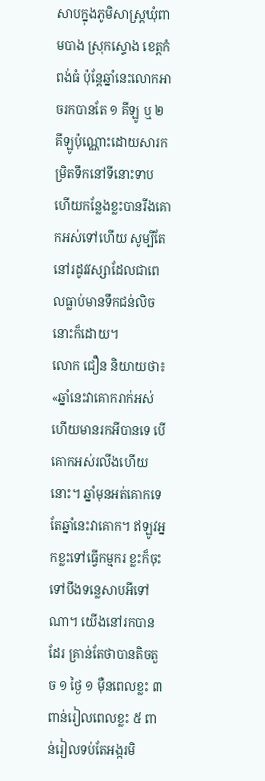សាបក្នុងភូមិសាស្ត្រឃុំពាមបាង ស្រុកស្ទោង ខេត្តកំពង់ធំ ប៉ុន្តែឆ្នាំនេះលោកអាចរកបានតែ ១ គីឡូ ឬ ២ គីឡូប៉ុណ្ណោះដោយសារកម្រិតទឹកនៅទីនោះទាប ហើយកន្លែងខ្លះបានរីងគោកអស់ទៅហើយ សូម្បីតែនៅរដូវវស្សាដែលជាពេលធ្លាប់មានទឹកជន់លិចនោះក៏ដោយ។
លោក ជឿន និយាយថា៖ «ឆ្នាំនេះវាគោករាក់អស់ហើយមានរកអីបានទេ បើគោកអស់រលីងហើយនោះ។ ឆ្នាំមុនអត់គោកទេ តែឆ្នាំនេះវាគោក។ ឥឡូវអ្នកខ្លះទៅធ្វើកម្មករ ខ្លះក៏ចុះទៅបឹងទន្លេសាបអីទៅណា។ យើងនៅរកបានដែរ គ្រាន់តែថាបានតិចតួច ១ ថ្ងៃ ១ ម៉ឺនពេលខ្លះ ៣ ពាន់រៀលពេលខ្លះ ៥ ពាន់រៀលទប់តែអង្ករមិ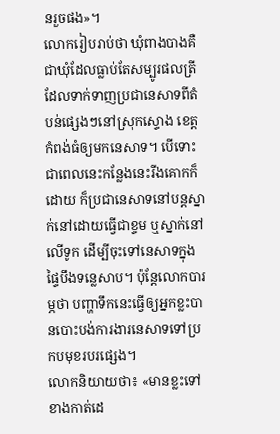នរួចផង»។
លោករៀបរាប់ថា ឃុំពាងបាងគឺជាឃុំដែលធ្លាប់តែសម្បូរផលត្រីដែលទាក់ទាញប្រជានេសាទពីតំបន់ផ្សេងៗនៅស្រុកស្ទោង ខេត្តកំពង់ធំឲ្យមកនេសាទ។ បើទោះជាពេលនេះកន្លែងនេះរីងគោកក៏ដោយ ក៏ប្រជានេសាទនៅបន្តស្នាក់នៅដោយធ្វើជាខ្ទម ឬស្នាក់នៅលើទូក ដើម្បីចុះទៅនេសាទក្នុងផ្ទៃបឹងទន្លេសាប។ ប៉ុន្តែលោកបារម្ភថា បញ្ហាទឹកនេះធ្វើឲ្យអ្នកខ្លះបានបោះបង់ការងារនេសាទទៅប្រកបមុខរបរផ្សេង។
លោកនិយាយថា៖ «មានខ្លះទៅខាងកាត់ដេ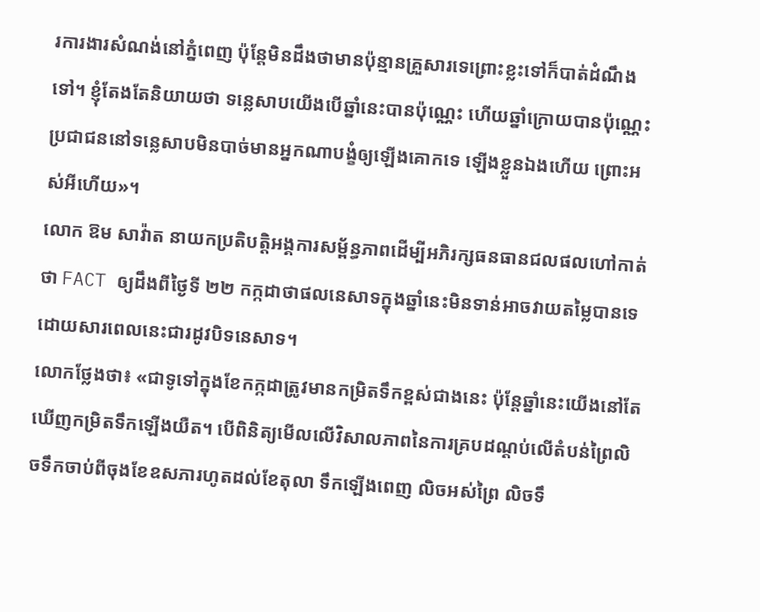រការងារសំណង់នៅភ្នំពេញ ប៉ុន្តែមិនដឹងថាមានប៉ុន្មានគ្រួសារទេព្រោះខ្លះទៅក៏បាត់ដំណឹងទៅ។ ខ្ញុំតែងតែនិយាយថា ទន្លេសាបយើងបើឆ្នាំនេះបានប៉ុណ្ណេះ ហើយឆ្នាំក្រោយបានប៉ុណ្ណេះប្រជាជននៅទន្លេសាបមិនបាច់មានអ្នកណាបង្ខំឲ្យឡើងគោកទេ ឡើងខ្លួនឯងហើយ ព្រោះអស់អីហើយ»។
លោក ឱម សាវ៉ាត នាយកប្រតិបត្តិអង្គការសម្ព័ន្ធភាពដើម្បីអភិរក្សធនធានជលផលហៅកាត់ថា FACT ឲ្យដឹងពីថ្ងៃទី ២២ កក្កដាថាផលនេសាទក្នុងឆ្នាំនេះមិនទាន់អាចវាយតម្លៃបានទេ ដោយសារពេលនេះជារដូវបិទនេសាទ។
លោកថ្លែងថា៖ «ជាទូទៅក្នុងខែកក្កដាត្រូវមានកម្រិតទឹកខ្ពស់ជាងនេះ ប៉ុន្តែឆ្នាំនេះយើងនៅតែឃើញកម្រិតទឹកឡើងយឺត។ បើពិនិត្យមើលលើវិសាលភាពនៃការគ្របដណ្ដប់លើតំបន់ព្រៃលិចទឹកចាប់ពីចុងខែឧសភារហូតដល់ខែតុលា ទឹកឡើងពេញ លិចអស់ព្រៃ លិចទឹ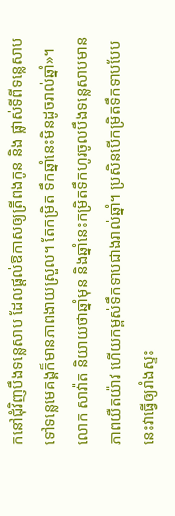កនៅជុំវិញបឹងទន្លេសាប ដែលផ្ដល់ឱកាសឲ្យត្រីពងកូន និង ផ្លាស់ទីពីទន្លេសាបទៅទន្លេមេគង្គក៏មានភាពងាយស្រួល។ តែកម្រិត ទឹកឆ្នាំនេះមិនដូចរាល់ឆ្នាំ»។
លោក សាវ៉ាត និយាយថាឆ្នាំមុន និងឆ្នាំនេះកម្រិតទឹកហូរចូលបឹងទន្លេសាបមានភាពយឺតយ៉ាវ ហើយកម្ពស់ទឹកទាបជាងរាល់ឆ្នាំ។ ប្រសិនបើកម្រិតទឹកទាបបែបនេះវាធ្វើឲ្យរាំងស្ទះ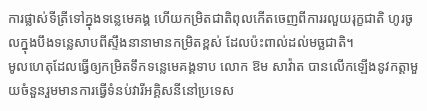ការផ្លាស់ទីត្រីទៅក្នុងទន្លេមេគង្គ ហើយកម្រិតជាតិពុលកើតចេញពីការរលួយរុក្ខជាតិ ហូរចូលក្នុងបឹងទន្លេសាបពីស្ទឹងនានាមានកម្រិតខ្ពស់ ដែលប៉ះពាល់ដល់មច្ឆជាតិ។
មូលហេតុដែលធ្វើឲ្យកម្រិតទឹកទន្លេមេគង្គទាប លោក ឱម សាវ៉ាត បានលើកឡើងនូវកត្តាមួយចំនួនរួមមានការធ្វើទំនប់វារីអគ្គិសនីនៅប្រទេស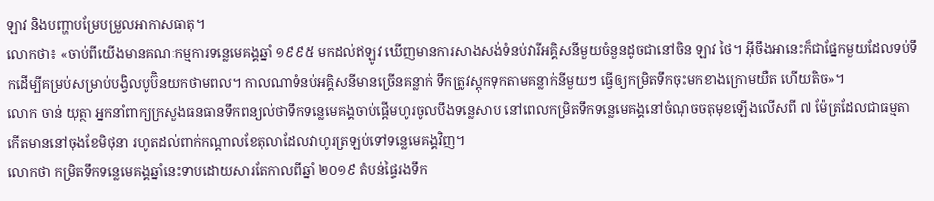ឡាវ និងបញ្ហាបម្រែបម្រួលអាកាសធាតុ។
លោកថា៖ «ចាប់ពីយើងមានគណៈកម្មការទន្លេមេគង្គឆ្នាំ ១៩៩៥ មកដល់ឥឡូវ ឃើញមានការសាងសង់ទំនប់វារីអគ្គិសនីមួយចំនួនដូចជានៅចិន ឡាវ ថៃ។ អ៊ីចឹងអានេះក៏ជាផ្នែកមួយដែលទប់ទឹកដើម្បីគម្រប់សម្រាប់បង្វិលបូប៊ិនយកថាមពល។ កាលណាទំនប់អគ្គិសនីមានច្រើនគន្លាក់ ទឹកត្រូវស្តុកទុកតាមគន្លាក់នីមួយៗ ធ្វើឲ្យកម្រិតទឹកចុះមកខាងក្រោមយឺត ហើយតិច»។
លោក ចាន់ យុត្ថា អ្នកនាំពាក្យក្រសួងធនធានទឹកពន្យល់ថាទឹកទន្លេមេគង្គចាប់ផ្ដើមហូរចូលបឹងទន្លេសាប នៅពេលកម្រិតទឹកទន្លេមេគង្គនៅចំណុចចតុមុខឡើងលើសពី ៧ ម៉ែត្រដែលជាធម្មតាកើតមាននៅចុងខែមិថុនា រហូតដល់ពាក់កណ្ដាលខែតុលាដែលវាហូរត្រឡប់ទៅទន្លេមេគង្គវិញ។
លោកថា កម្រិតទឹកទន្លេមេគង្គឆ្នាំនេះទាបដោយសារតែកាលពីឆ្នាំ ២០១៩ តំបន់ផ្ទៃរងទឹក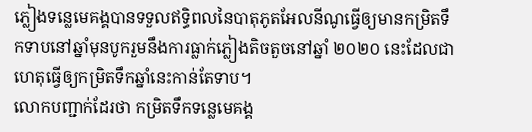ភ្លៀងទន្លេមេគង្គបានទទួលឥទ្ធិពលនៃបាតុភូតអែលនីណូធ្វើឲ្យមានកម្រិតទឹកទាបនៅឆ្នាំមុនបូករួមនឹងការធ្លាក់ភ្លៀងតិចតួចនៅឆ្នាំ ២០២០ នេះដែលជាហេតុធ្វើឲ្យកម្រិតទឹកឆ្នាំនេះកាន់តែទាប។
លោកបញ្ជាក់ដែរថា កម្រិតទឹកទន្លេមេគង្គ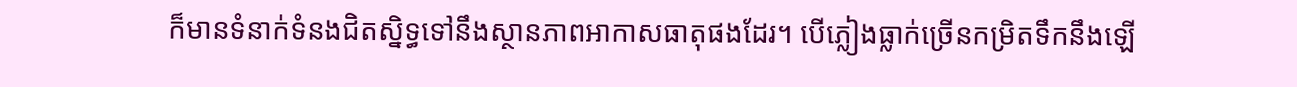ក៏មានទំនាក់ទំនងជិតស្និទ្ធទៅនឹងស្ថានភាពអាកាសធាតុផងដែរ។ បើភ្លៀងធ្លាក់ច្រើនកម្រិតទឹកនឹងឡើ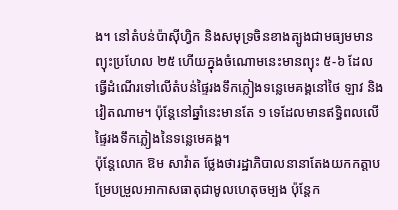ង។ នៅតំបន់ប៉ាស៊ីហ្វិក និងសមុទ្រចិនខាងត្បូងជាមធ្យមមានព្យុះប្រហែល ២៥ ហើយក្នុងចំណោមនេះមានព្យុះ ៥-៦ ដែលធ្វើដំណើរទៅលើតំបន់ផ្ទៃរងទឹកភ្លៀងទន្លេមេគង្គនៅថៃ ឡាវ និងវៀតណាម។ ប៉ុន្តែនៅឆ្នាំនេះមានតែ ១ ទេដែលមានឥទ្ធិពលលើផ្ទៃរងទឹកភ្លៀងនៃទន្លេមេគង្គ។
ប៉ុន្តែលោក ឱម សាវ៉ាត ថ្លែងថារដ្ឋាភិបាលនានាតែងយកកត្តាបម្រែបម្រួលអាកាសធាតុជាមូលហេតុចម្បង ប៉ុន្តែក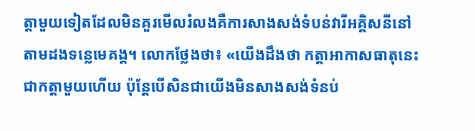ត្តាមួយទៀតដែលមិនគួរមើលរំលងគឺការសាងសង់ទំបន់វារីអគ្គិសនីនៅតាមដងទន្លេមេគង្គ។ លោកថ្លែងថា៖ «យើងដឹងថា កត្តាអាកាសធាតុនេះជាកត្តាមួយហើយ ប៉ុន្តែបើសិនជាយើងមិនសាងសង់ទំនប់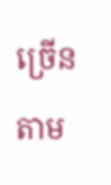ច្រើនតាម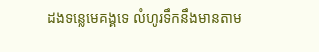ដងទន្លេមេគង្គទេ លំហូរទឹកនឹងមានតាម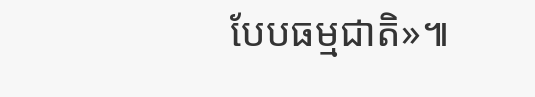បែបធម្មជាតិ»៕